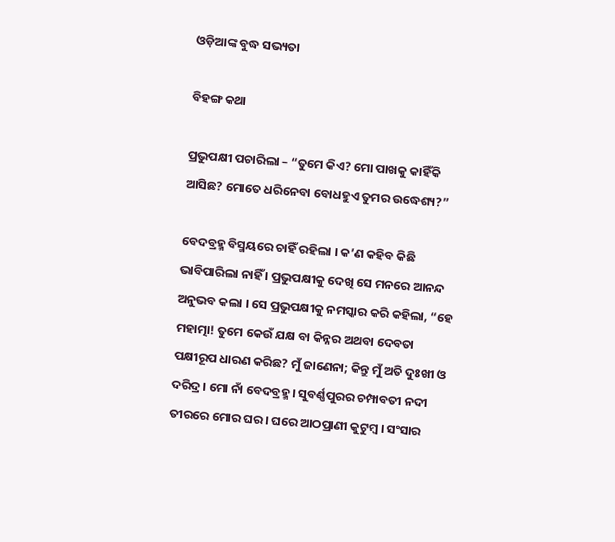ଓଡ଼ିଆଙ୍କ ବୁଦ୍ଧ ସଭ୍ୟତା

ବିହଙ୍ଗ କଥା

ପ୍ରଭୁପକ୍ଷୀ ପଚାରିଲା – “ତୁମେ କିଏ? ମୋ ପାଖକୁ କାହିଁକି ଆସିଛ? ମୋତେ ଧରିନେବା ବୋଧହୁଏ ତୁମର ଉଦ୍ଧେଶ୍ୟ?”

ବେଦବ୍ରହ୍ମ ବିସ୍ମୟରେ ଚାହିଁ ରହିଲା । କ’ଣ କହିବ କିଛି ଭାବିପାରିଲା ନାହିଁ । ପ୍ରଭୁପକ୍ଷୀକୁ ଦେଖି ସେ ମନରେ ଆନନ୍ଦ ଅନୁଭବ କଲା । ସେ ପ୍ରଭୁପକ୍ଷୀକୁ ନମସ୍କାର କରି କହିଲା, “ହେ ମହାତ୍ମା! ତୁମେ କେଉଁ ଯକ୍ଷ ବା କିନ୍ନର ଅଥବା ଦେବତା ପକ୍ଷୀରୂପ ଧାରଣ କରିଛ? ମୁଁ ଜାଣେନା; କିନ୍ତୁ ମୁଁ ଅତି ଦୁଃଖୀ ଓ ଦରିଦ୍ର । ମୋ ନାଁ ବେଦବ୍ରହ୍ମ । ସୁବର୍ଣ୍ଣପୁରର ଚମ୍ପାବତୀ ନଦୀ ତୀରରେ ମୋର ଘର । ଘରେ ଆଠପ୍ରାଣୀ କୁଟୁମ୍ବ । ସଂସାର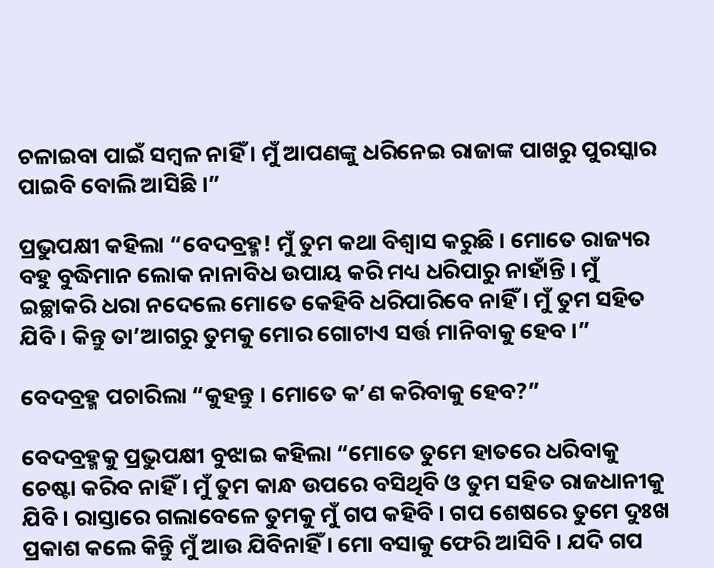ଚଳାଇବା ପାଇଁ ସମ୍ବଳ ନାହିଁ । ମୁଁ ଆପଣଙ୍କୁ ଧରିନେଇ ରାଜାଙ୍କ ପାଖରୁ ପୁରସ୍କାର ପାଇବି ବୋଲି ଆସିଛି ।”

ପ୍ରଭୁପକ୍ଷୀ କହିଲା “ବେଦବ୍ରହ୍ମ! ମୁଁ ତୁମ କଥା ବିଶ୍ୱାସ କରୁଛି । ମୋତେ ରାଜ୍ୟର ବହୁ ବୁଦ୍ଧିମାନ ଲୋକ ନାନାବିଧ ଉପାୟ କରି ମଧ୍ୟ ଧରିପାରୁ ନାହାଁନ୍ତି । ମୁଁ ଇଚ୍ଛାକରି ଧରା ନଦେଲେ ମୋତେ କେହିବି ଧରିପାରିବେ ନାହିଁ । ମୁଁ ତୁମ ସହିତ ଯିବି । କିନ୍ତୁ ତା’ଆଗରୁ ତୁମକୁ ମୋର ଗୋଟାଏ ସର୍ତ୍ତ ମାନିବାକୁ ହେବ ।”

ବେଦବ୍ରହ୍ମ ପଚାରିଲା “କୁହନ୍ତୁ । ମୋତେ କ’ଣ କରିବାକୁ ହେବ?”

ବେଦବ୍ରହ୍ମକୁ ପ୍ରଭୁପକ୍ଷୀ ବୁଝାଇ କହିଲା “ମୋତେ ତୁମେ ହାତରେ ଧରିବାକୁ ଚେଷ୍ଟା କରିବ ନାହିଁ । ମୁଁ ତୁମ କାନ୍ଧ ଉପରେ ବସିଥିବି ଓ ତୁମ ସହିତ ରାଜଧାନୀକୁ ଯିବି । ରାସ୍ତାରେ ଗଲାବେଳେ ତୁମକୁ ମୁଁ ଗପ କହିବି । ଗପ ଶେଷରେ ତୁମେ ଦୁଃଖ ପ୍ରକାଶ କଲେ କିନ୍ତିୁ ମୁଁ ଆଉ ଯିବିନାହିଁ । ମୋ ବସାକୁ ଫେରି ଆସିବି । ଯଦି ଗପ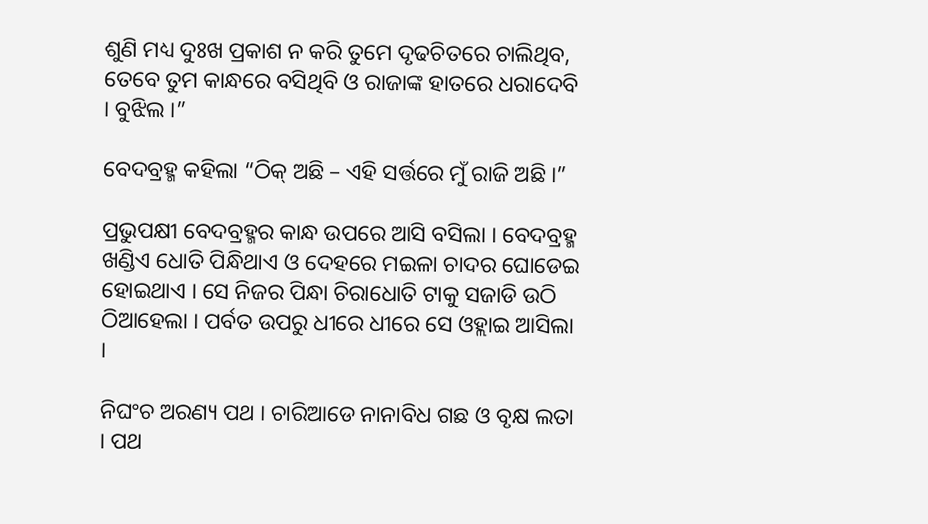ଶୁଣି ମଧ୍ୟ ଦୁଃଖ ପ୍ରକାଶ ନ କରି ତୁମେ ଦୃଢଚିତରେ ଚାଲିଥିବ, ତେବେ ତୁମ କାନ୍ଧରେ ବସିଥିବି ଓ ରାଜାଙ୍କ ହାତରେ ଧରାଦେବି । ବୁଝିଲ ।”

ବେଦବ୍ରହ୍ମ କହିଲା “ଠିକ୍ ଅଛି – ଏହି ସର୍ତ୍ତରେ ମୁଁ ରାଜି ଅଛି ।”

ପ୍ରଭୁପକ୍ଷୀ ବେଦବ୍ରହ୍ମର କାନ୍ଧ ଉପରେ ଆସି ବସିଲା । ବେଦବ୍ରହ୍ମ ଖଣ୍ଡିଏ ଧୋତି ପିନ୍ଧିଥାଏ ଓ ଦେହରେ ମଇଳା ଚାଦର ଘୋଡେଇ ହୋଇଥାଏ । ସେ ନିଜର ପିନ୍ଧା ଚିରାଧୋତି ଟାକୁ ସଜାଡି ଉଠି ଠିଆହେଲା । ପର୍ବତ ଉପରୁ ଧୀରେ ଧୀରେ ସେ ଓହ୍ଲାଇ ଆସିଲା ।

ନିଘଂଚ ଅରଣ୍ୟ ପଥ । ଚାରିଆଡେ ନାନାବିଧ ଗଛ ଓ ବୃକ୍ଷ ଲତା । ପଥ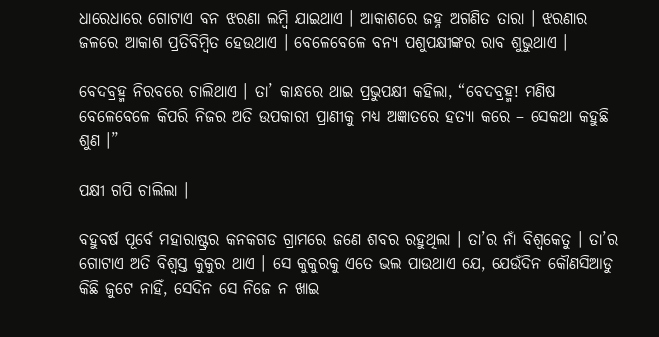ଧାରେଧାରେ ଗୋଟାଏ ବନ ଝରଣା ଲମ୍ବି ଯାଇଥାଏ । ଆକାଶରେ ଜହ୍ନ ଅଗଣିତ ତାରା । ଝରଣାର ଜଳରେ ଆକାଶ ପ୍ରତିବିମ୍ବିତ ହେଉଥାଏ । ବେଳେବେଳେ ବନ୍ୟ ପଶୁପକ୍ଷୀଙ୍କର ରାବ ଶୁଭୁଥାଏ ।

ବେଦବ୍ରହ୍ମ ନିରବରେ ଚାଲିଥାଏ । ତା’ କାନ୍ଧରେ ଥାଇ ପ୍ରଭୁପକ୍ଷୀ କହିଲା, “ବେଦବ୍ରହ୍ମ! ମଣିଷ ବେଳେବେଳେ କିପରି ନିଜର ଅତି ଉପକାରୀ ପ୍ରାଣୀକୁ ମଧ୍ୟ ଅଜ୍ଞାତରେ ହତ୍ୟା କରେ – ସେକଥା କହୁଛି ଶୁଣ ।”

ପକ୍ଷୀ ଗପି ଚାଲିଲା ।

ବହୁବର୍ଷ ପୂର୍ବେ ମହାରାଷ୍ଟ୍ରର କନକଗଡ ଗ୍ରାମରେ ଜଣେ ଶବର ରହୁଥିଲା । ତା’ର ନାଁ ବିଶ୍ୱକେତୁ । ତା’ର ଗୋଟାଏ ଅତି ବିଶ୍ୱସ୍ତ କୁକୁର ଥାଏ । ସେ କୁକୁରକୁ ଏତେ ଭଲ ପାଉଥାଏ ଯେ, ଯେଉଁଦିନ କୌଣସିଆଡୁ କିଛି ଜୁଟେ ନାହିଁ, ସେଦିନ ସେ ନିଜେ ନ ଖାଇ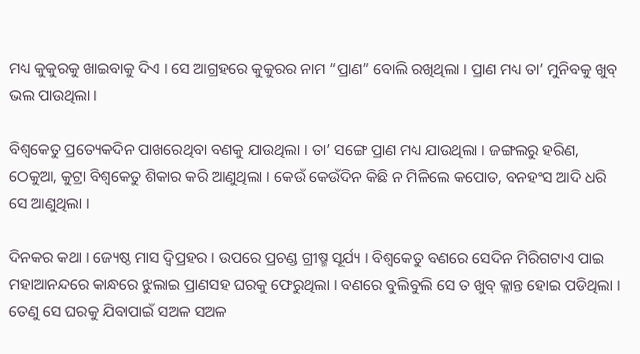ମଧ୍ୟ କୁକୁରକୁ ଖାଇବାକୁ ଦିଏ । ସେ ଆଗ୍ରହରେ କୁକୁରର ନାମ “ପ୍ରାଣ” ବୋଲି ରଖିଥିଲା । ପ୍ରାଣ ମଧ୍ୟ ତା’ ମୁନିବକୁ ଖୁବ୍ ଭଲ ପାଉଥିଲା ।

ବିଶ୍ୱକେତୁ ପ୍ରତ୍ୟେକଦିନ ପାଖରେଥିବା ବଣକୁ ଯାଉଥିଲା । ତା’ ସଙ୍ଗେ ପ୍ରାଣ ମଧ୍ୟ ଯାଉଥିଲା । ଜଙ୍ଗଲରୁ ହରିଣ, ଠେକୁଆ, କୁଟ୍ରା ବିଶ୍ୱକେତୁ ଶିକାର କରି ଆଣୁଥିଲା । କେଉଁ କେଉଁଦିନ କିଛି ନ ମିଳିଲେ କପୋତ, ବନହଂସ ଆଦି ଧରି ସେ ଆଣୁଥିଲା ।

ଦିନକର କଥା । ଜ୍ୟେଷ୍ଠ ମାସ ଦ୍ୱିପ୍ରହର । ଉପରେ ପ୍ରଚଣ୍ଡ ଗ୍ରୀଷ୍ମ ସୂର୍ଯ୍ୟ । ବିଶ୍ୱକେତୁ ବଣରେ ସେଦିନ ମିରିଗଟାଏ ପାଇ ମହାଆନନ୍ଦରେ କାନ୍ଧରେ ଝୁଲାଇ ପ୍ରାଣସହ ଘରକୁ ଫେରୁଥିଲା । ବଣରେ ବୁଲିବୁଲି ସେ ତ ଖୁବ୍ କ୍ଳାନ୍ତ ହୋଇ ପଡିଥିଲା । ତେଣୁ ସେ ଘରକୁ ଯିବାପାଇଁ ସଅଳ ସଅଳ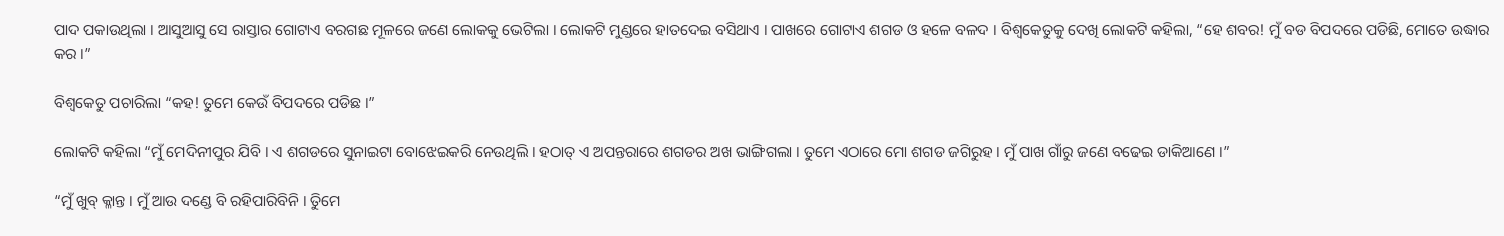ପାଦ ପକାଉଥିଲା । ଆସୁଆସୁ ସେ ରାସ୍ତାର ଗୋଟାଏ ବରଗଛ ମୂଳରେ ଜଣେ ଲୋକକୁ ଭେଟିଲା । ଲୋକଟି ମୁଣ୍ଡରେ ହାତଦେଇ ବସିଥାଏ । ପାଖରେ ଗୋଟାଏ ଶଗଡ ଓ ହଳେ ବଳଦ । ବିଶ୍ୱକେତୁକୁ ଦେଖି ଲୋକଟି କହିଲା, “ହେ ଶବର! ମୁଁ ବଡ ବିପଦରେ ପଡିଛି, ମୋତେ ଉଦ୍ଧାର କର ।”

ବିଶ୍ୱକେତୁ ପଚାରିଲା “କହ! ତୁମେ କେଉଁ ବିପଦରେ ପଡିଛ ।”

ଲୋକଟି କହିଲା “ମୁଁ ମେଦିନୀପୁର ଯିବି । ଏ ଶଗଡରେ ସୁନାଇଟା ବୋଝେଇକରି ନେଉଥିଲି । ହଠାତ୍ ଏ ଅପନ୍ତରାରେ ଶଗଡର ଅଖ ଭାଙ୍ଗିଗଲା । ତୁମେ ଏଠାରେ ମୋ ଶଗଡ ଜଗିରୁହ । ମୁଁ ପାଖ ଗାଁରୁ ଜଣେ ବଢେଇ ଡାକିଆଣେ ।”

“ମୁଁ ଖୁବ୍ କ୍ଳାନ୍ତ । ମୁଁ ଆଉ ଦଣ୍ଡେ ବି ରହିପାରିବିନି । ତିୁମେ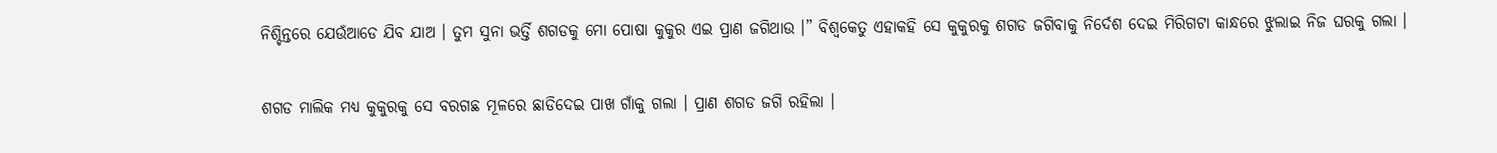ନିଶ୍ଚିନ୍ତରେ ଯେଉଁଆଡେ ଯିବ ଯାଅ । ତୁମ ସୁନା ଭର୍ତ୍ତି ଶଗଡକୁ ମୋ ପୋଷା କୁକୁର ଏଇ ପ୍ରାଣ ଜଗିଥାଉ ।” ବିଶ୍ୱକେତୁ ଏହାକହି ସେ କୁକୁରକୁ ଶଗଡ ଜଗିବାକୁ ନିର୍ଦେଶ ଦେଇ ମିରିଗଟା କାନ୍ଧରେ ଝୁଲାଇ ନିଜ ଘରକୁ ଗଲା ।

ଶଗଡ ମାଲିକ ମଧ୍ୟ କୁକୁରକୁ ସେ ବରଗଛ ମୂଳରେ ଛାଡିଦେଇ ପାଖ ଗାଁକୁ ଗଲା । ପ୍ରାଣ ଶଗଡ ଜଗି ରହିଲା ।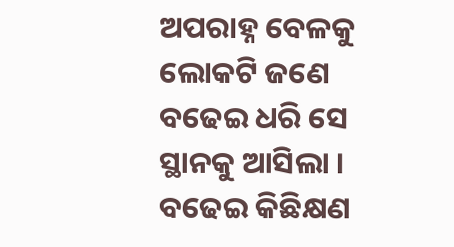ଅପରାହ୍ନ ବେଳକୁ ଲୋକଟି ଜଣେ ବଢେଇ ଧରି ସେ ସ୍ଥାନକୁ ଆସିଲା । ବଢେଇ କିଛିକ୍ଷଣ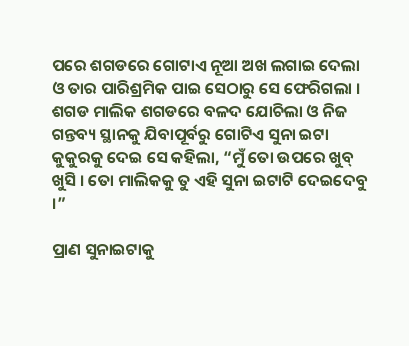ପରେ ଶଗଡରେ ଗୋଟାଏ ନୂଆ ଅଖ ଲଗାଇ ଦେଲା ଓ ତାର ପାରିଶ୍ରମିକ ପାଇ ସେଠାରୁ ସେ ଫେରିଗଲା । ଶଗଡ ମାଲିକ ଶଗଡରେ ବଳଦ ଯୋଚିଲା ଓ ନିଜ ଗନ୍ତବ୍ୟ ସ୍ଥାନକୁ ଯିବାପୂର୍ବରୁ ଗୋଟିଏ ସୁନା ଇଟା କୁକୁରକୁ ଦେଇ ସେ କହିଲା, “ମୁଁ ତୋ ଉପରେ ଖୁବ୍ ଖୁସି । ତୋ ମାଲିକକୁ ତୁ ଏହି ସୁନା ଇଟାଟି ଦେଇଦେବୁ ।”

ପ୍ରାଣ ସୁନାଇଟାକୁ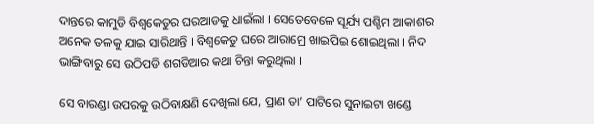ଦାନ୍ତରେ କାମୁଡି ବିଶ୍ୱକେତୁର ଘରଆଡକୁ ଧାଇଁଲା । ସେତେବେଳେ ସୂର୍ଯ୍ୟ ପଶ୍ଚିମ ଆକାଶର ଅନେକ ତଳକୁ ଯାଇ ସାରିଥାନ୍ତି । ବିଶ୍ୱକେତୁ ଘରେ ଆରାମ୍ରେ ଖାଇପିଇ ଶୋଇଥିଲା । ନିଦ ଭାଙ୍ଗିବାରୁ ସେ ଉଠିପଡି ଶଗଡିଆର କଥା ଚିନ୍ତା କରୁଥିଲା ।

ସେ ବାରଣ୍ଡା ଉପରକୁ ଉଠିବାକ୍ଷଣି ଦେଖିଲା ଯେ, ପ୍ରାଣ ତା’ ପାଟିରେ ସୁନାଇଟା ଖଣ୍ଡେ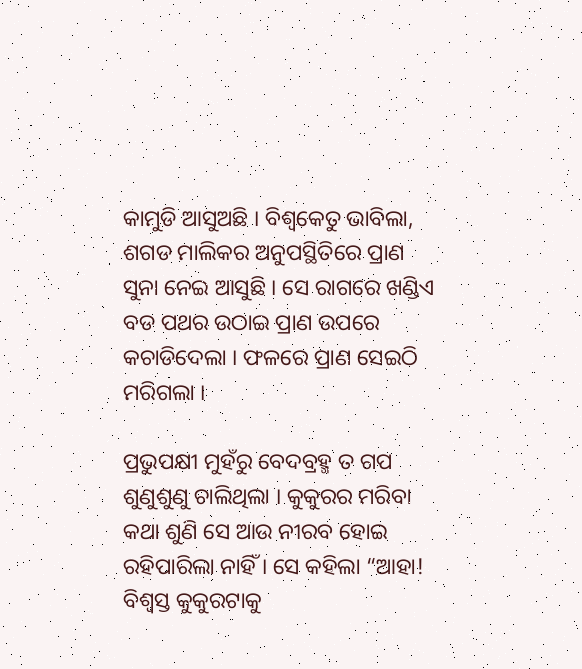କାମୁଡି ଆସୁଅଛି । ବିଶ୍ୱକେତୁ ଭାବିଲା, ଶଗଡ ମାଲିକର ଅନୁପସ୍ଥିତିରେ ପ୍ରାଣ ସୁନା ନେଇ ଆସୁଛି । ସେ ରାଗରେ ଖଣ୍ଡିଏ ବଡ ପଥର ଉଠାଇ ପ୍ରାଣ ଉପରେ କଚାଡିଦେଲା । ଫଳରେ ପ୍ରାଣ ସେଇଠି ମରିଗଲା ।

ପ୍ରଭୁପକ୍ଷୀ ମୁହଁରୁ ବେଦବ୍ରହ୍ମ ତ ଗପ ଶୁଣୁଶୁଣୁ ଚାଲିଥିଲା । କୁକୁରର ମରିବା କଥା ଶୁଣି ସେ ଆଉ ନୀରବ ହୋଇ ରହିପାରିଲା ନାହିଁ । ସେ କହିଲା “ଆହା! ବିଶ୍ୱସ୍ତ କୁକୁରଟାକୁ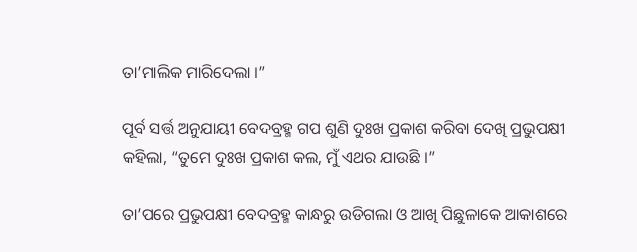ତା’ମାଲିକ ମାରିଦେଲା ।”

ପୂର୍ବ ସର୍ତ୍ତ ଅନୁଯାୟୀ ବେଦବ୍ରହ୍ମ ଗପ ଶୁଣି ଦୁଃଖ ପ୍ରକାଶ କରିବା ଦେଖି ପ୍ରଭୁପକ୍ଷୀ କହିଲା, “ତୁମେ ଦୁଃଖ ପ୍ରକାଶ କଲ, ମୁଁ ଏଥର ଯାଉଛି ।”

ତା’ପରେ ପ୍ରଭୁପକ୍ଷୀ ବେଦବ୍ରହ୍ମ କାନ୍ଧରୁ ଉଡିଗଲା ଓ ଆଖି ପିଛୁଳାକେ ଆକାଶରେ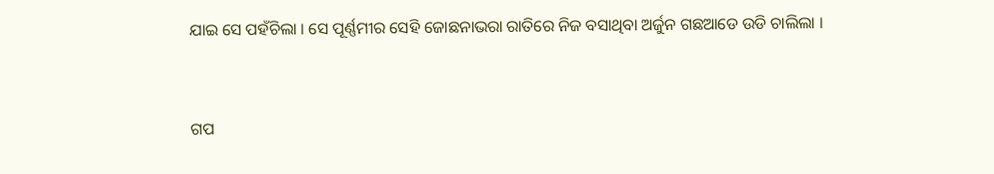ଯାଇ ସେ ପହଁଚିଲା । ସେ ପୂର୍ଣ୍ଣମୀର ସେହି ଜୋଛନାଭରା ରାତିରେ ନିଜ ବସାଥିବା ଅର୍ଜୁନ ଗଛଆଡେ ଉଡି ଚାଲିଲା ।


ଗପ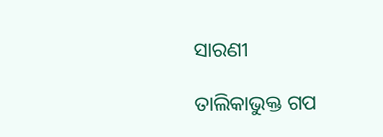ସାରଣୀ

ତାଲିକାଭୁକ୍ତ ଗପ